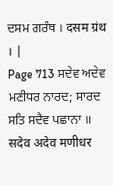ਦਸਮ ਗਰੰਥ । दसम ग्रंथ । |
Page 713 ਸਦੇਵ ਅਦੇਵ ਮਣੀਧਰ ਨਾਰਦ; ਸਾਰਦ ਸਤਿ ਸਦੈਵ ਪਛਾਨਾ ॥ सदेव अदेव मणीधर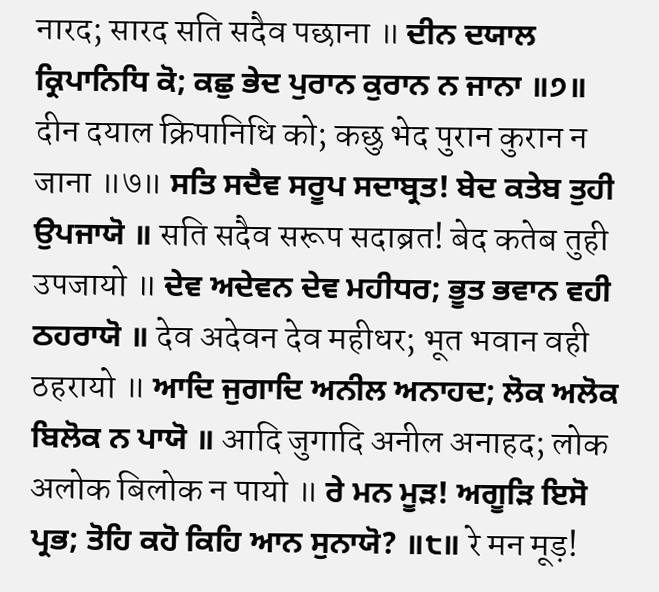नारद; सारद सति सदैव पछाना ॥ ਦੀਨ ਦਯਾਲ ਕ੍ਰਿਪਾਨਿਧਿ ਕੋ; ਕਛੁ ਭੇਦ ਪੁਰਾਨ ਕੁਰਾਨ ਨ ਜਾਨਾ ॥੭॥ दीन दयाल क्रिपानिधि को; कछु भेद पुरान कुरान न जाना ॥७॥ ਸਤਿ ਸਦੈਵ ਸਰੂਪ ਸਦਾਬ੍ਰਤ! ਬੇਦ ਕਤੇਬ ਤੁਹੀ ਉਪਜਾਯੋ ॥ सति सदैव सरूप सदाब्रत! बेद कतेब तुही उपजायो ॥ ਦੇਵ ਅਦੇਵਨ ਦੇਵ ਮਹੀਧਰ; ਭੂਤ ਭਵਾਨ ਵਹੀ ਠਹਰਾਯੋ ॥ देव अदेवन देव महीधर; भूत भवान वही ठहरायो ॥ ਆਦਿ ਜੁਗਾਦਿ ਅਨੀਲ ਅਨਾਹਦ; ਲੋਕ ਅਲੋਕ ਬਿਲੋਕ ਨ ਪਾਯੋ ॥ आदि जुगादि अनील अनाहद; लोक अलोक बिलोक न पायो ॥ ਰੇ ਮਨ ਮੂੜ! ਅਗੂੜਿ ਇਸੋ ਪ੍ਰਭ; ਤੋਹਿ ਕਹੋ ਕਿਹਿ ਆਨ ਸੁਨਾਯੋ? ॥੮॥ रे मन मूड़!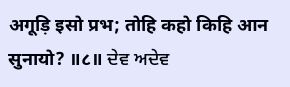अगूड़ि इसो प्रभ; तोहि कहो किहि आन सुनायो? ॥८॥ ਦੇਵ ਅਦੇਵ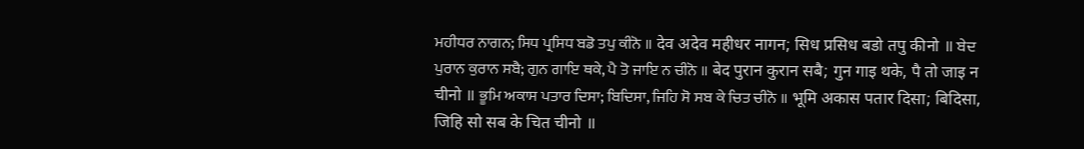ਮਹੀਧਰ ਨਾਗਨ; ਸਿਧ ਪ੍ਰਸਿਧ ਬਡੋ ਤਪੁ ਕੀਨੋ ॥ देव अदेव महीधर नागन; सिध प्रसिध बडो तपु कीनो ॥ ਬੇਦ ਪੁਰਾਨ ਕੁਰਾਨ ਸਬੈ; ਗੁਨ ਗਾਇ ਥਕੇ, ਪੈ ਤੋ ਜਾਇ ਨ ਚੀਨੋ ॥ बेद पुरान कुरान सबै; गुन गाइ थके, पै तो जाइ न चीनो ॥ ਭੂਮਿ ਅਕਾਸ ਪਤਾਰ ਦਿਸਾ; ਬਿਦਿਸਾ, ਜਿਹਿ ਸੋ ਸਬ ਕੇ ਚਿਤ ਚੀਨੋ ॥ भूमि अकास पतार दिसा; बिदिसा, जिहि सो सब के चित चीनो ॥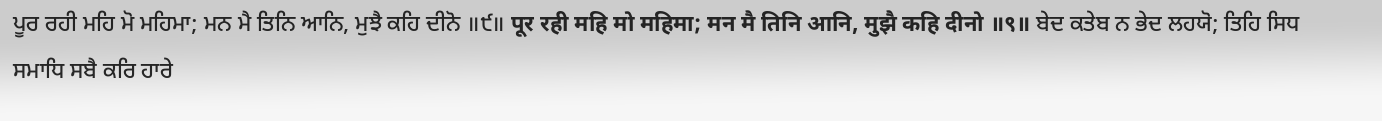ਪੂਰ ਰਹੀ ਮਹਿ ਮੋ ਮਹਿਮਾ; ਮਨ ਮੈ ਤਿਨਿ ਆਨਿ, ਮੁਝੈ ਕਹਿ ਦੀਨੋ ॥੯॥ पूर रही महि मो महिमा; मन मै तिनि आनि, मुझै कहि दीनो ॥९॥ ਬੇਦ ਕਤੇਬ ਨ ਭੇਦ ਲਹਯੋ; ਤਿਹਿ ਸਿਧ ਸਮਾਧਿ ਸਬੈ ਕਰਿ ਹਾਰੇ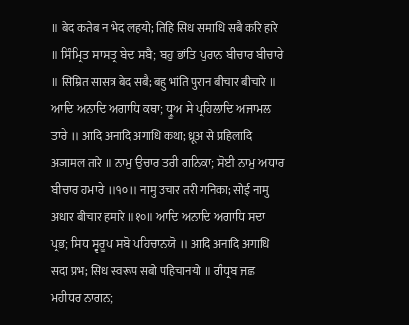॥ बेद कतेब न भेद लहयो; तिहि सिध समाधि सबै करि हारे ॥ ਸਿੰਮ੍ਰਿਤ ਸਾਸਤ੍ਰ ਬੇਦ ਸਬੈ; ਬਹੁ ਭਾਂਤਿ ਪੁਰਾਨ ਬੀਚਾਰ ਬੀਚਾਰੇ ॥ सिम्रित सासत्र बेद सबै; बहु भांति पुरान बीचार बीचारे ॥ ਆਦਿ ਅਨਾਦਿ ਅਗਾਧਿ ਕਥਾ; ਧ੍ਰੂਅ ਸੇ ਪ੍ਰਹਿਲਾਦਿ ਅਜਾਮਲ ਤਾਰੇ ॥ आदि अनादि अगाधि कथा; ध्रूअ से प्रहिलादि अजामल तारे ॥ ਨਾਮੁ ਉਚਾਰ ਤਰੀ ਗਨਿਕਾ; ਸੋਈ ਨਾਮੁ ਅਧਾਰ ਬੀਚਾਰ ਹਮਾਰੇ ॥੧੦॥ नामु उचार तरी गनिका; सोई नामु अधार बीचार हमारे ॥१०॥ ਆਦਿ ਅਨਾਦਿ ਅਗਾਧਿ ਸਦਾ ਪ੍ਰਭ; ਸਿਧ ਸ੍ਵਰੂਪ ਸਬੋ ਪਹਿਚਾਨਯੋ ॥ आदि अनादि अगाधि सदा प्रभ; सिध स्वरूप सबो पहिचानयो ॥ ਗੰਧ੍ਰਬ ਜਛ ਮਹੀਧਰ ਨਾਗਨ;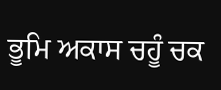ਭੂਮਿ ਅਕਾਸ ਚਹੂੰ ਚਕ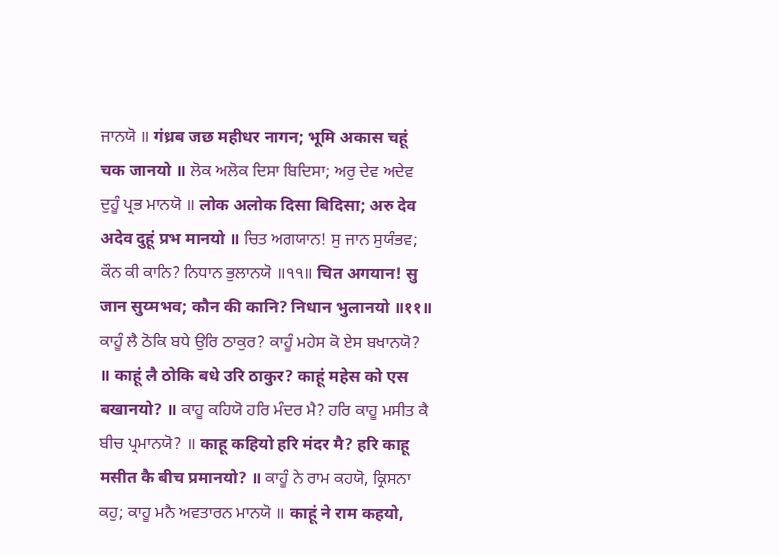ਜਾਨਯੋ ॥ गंध्रब जछ महीधर नागन; भूमि अकास चहूं चक जानयो ॥ ਲੋਕ ਅਲੋਕ ਦਿਸਾ ਬਿਦਿਸਾ; ਅਰੁ ਦੇਵ ਅਦੇਵ ਦੁਹੂੰ ਪ੍ਰਭ ਮਾਨਯੋ ॥ लोक अलोक दिसा बिदिसा; अरु देव अदेव दुहूं प्रभ मानयो ॥ ਚਿਤ ਅਗਯਾਨ! ਸੁ ਜਾਨ ਸੁਯੰਭਵ; ਕੌਨ ਕੀ ਕਾਨਿ? ਨਿਧਾਨ ਭੁਲਾਨਯੋ ॥੧੧॥ चित अगयान! सु जान सुय्मभव; कौन की कानि? निधान भुलानयो ॥११॥ ਕਾਹੂੰ ਲੈ ਠੋਕਿ ਬਧੇ ਉਰਿ ਠਾਕੁਰ? ਕਾਹੂੰ ਮਹੇਸ ਕੋ ਏਸ ਬਖਾਨਯੋ? ॥ काहूं लै ठोकि बधे उरि ठाकुर? काहूं महेस को एस बखानयो? ॥ ਕਾਹੂ ਕਹਿਯੋ ਹਰਿ ਮੰਦਰ ਮੈ? ਹਰਿ ਕਾਹੂ ਮਸੀਤ ਕੈ ਬੀਚ ਪ੍ਰਮਾਨਯੋ? ॥ काहू कहियो हरि मंदर मै? हरि काहू मसीत कै बीच प्रमानयो? ॥ ਕਾਹੂੰ ਨੇ ਰਾਮ ਕਹਯੋ, ਕ੍ਰਿਸਨਾ ਕਹੁ; ਕਾਹੂ ਮਨੈ ਅਵਤਾਰਨ ਮਾਨਯੋ ॥ काहूं ने राम कहयो,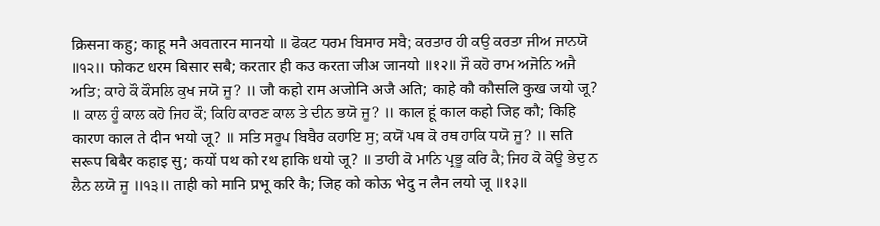क्रिसना कहु; काहू मनै अवतारन मानयो ॥ ਫੋਕਟ ਧਰਮ ਬਿਸਾਰ ਸਬੈ; ਕਰਤਾਰ ਹੀ ਕਉ ਕਰਤਾ ਜੀਅ ਜਾਨਯੋ ॥੧੨॥ फोकट धरम बिसार सबै; करतार ही कउ करता जीअ जानयो ॥१२॥ ਜੌ ਕਹੋ ਰਾਮ ਅਜੋਨਿ ਅਜੈ ਅਤਿ; ਕਾਹੇ ਕੌ ਕੌਸਲਿ ਕੁਖ ਜਯੋ ਜੂ? ॥ जौ कहो राम अजोनि अजै अति; काहे कौ कौसलि कुख जयो जू? ॥ ਕਾਲ ਹੂੰ ਕਾਲ ਕਹੋ ਜਿਹ ਕੌ; ਕਿਹਿ ਕਾਰਣ ਕਾਲ ਤੇ ਦੀਨ ਭਯੋ ਜੂ? ॥ काल हूं काल कहो जिह कौ; किहि कारण काल ते दीन भयो जू? ॥ ਸਤਿ ਸਰੂਪ ਬਿਬੈਰ ਕਹਾਇ ਸੁ; ਕਯੋਂ ਪਥ ਕੋ ਰਥ ਹਾਕਿ ਧਯੋ ਜੂ? ॥ सति सरूप बिबैर कहाइ सु; कयों पथ को रथ हाकि धयो जू? ॥ ਤਾਹੀ ਕੋ ਮਾਨਿ ਪ੍ਰਭੂ ਕਰਿ ਕੈ; ਜਿਹ ਕੋ ਕੋਊ ਭੇਦੁ ਨ ਲੈਨ ਲਯੋ ਜੂ ॥੧੩॥ ताही को मानि प्रभू करि कै; जिह को कोऊ भेदु न लैन लयो जू ॥१३॥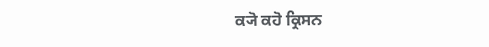ਕ੍ਯੋ ਕਹੋ ਕ੍ਰਿਸਨ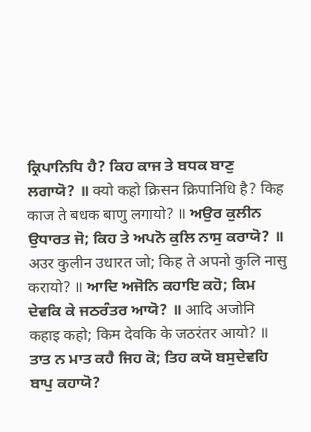ਕ੍ਰਿਪਾਨਿਧਿ ਹੈ? ਕਿਹ ਕਾਜ ਤੇ ਬਧਕ ਬਾਣੁ ਲਗਾਯੋ? ॥ क्यो कहो क्रिसन क्रिपानिधि है? किह काज ते बधक बाणु लगायो? ॥ ਅਉਰ ਕੁਲੀਨ ਉਧਾਰਤ ਜੋ; ਕਿਹ ਤੇ ਅਪਨੋ ਕੁਲਿ ਨਾਸੁ ਕਰਾਯੋ? ॥ अउर कुलीन उधारत जो; किह ते अपनो कुलि नासु करायो? ॥ ਆਦਿ ਅਜੋਨਿ ਕਹਾਇ ਕਹੋ; ਕਿਮ ਦੇਵਕਿ ਕੇ ਜਠਰੰਤਰ ਆਯੋ? ॥ आदि अजोनि कहाइ कहो; किम देवकि के जठरंतर आयो? ॥ ਤਾਤ ਨ ਮਾਤ ਕਹੈ ਜਿਹ ਕੋ; ਤਿਹ ਕਯੋ ਬਸੁਦੇਵਹਿ ਬਾਪੁ ਕਹਾਯੋ?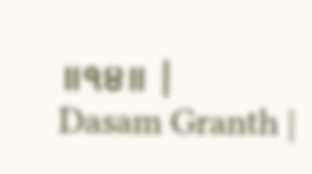॥੧੪॥ |
Dasam Granth |